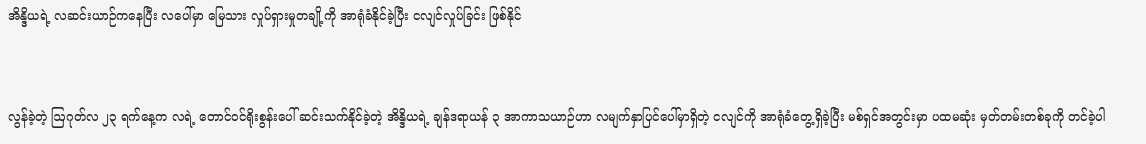အိန္ဒိယရဲ့ လဆင်းယာဉ်ကနေပြီး လပေါ်မှာ မြေသား လှုပ်ရှားမှုတချို့ကို အာရုံခံနိုင်ခဲ့ပြီး ငလျင်လှုပ်ခြင်း ဖြစ်နိုင်


လွန်ခဲ့တဲ့ ဩဂုတ်လ ၂၃ ရက်နေ့က လရဲ့ တောင်ဝင်ရိုးစွန်းပေါ် ဆင်းသက်နိုင်ခဲ့တဲ့ အိန္ဒိယရဲ့ ချန်ဒရာယန် ၃ အာကာသယာဉ်ဟာ လမျက်နှာပြင်ပေါ်မှာရှိတဲ့ ငလျင်ကို အာရုံခံတွေ့ရှိခဲ့ပြီး မစ်ရှင်အတွင်းမှာ ပထမဆုံး မှတ်တမ်းတစ်ခုကို တင်ခဲ့ပါ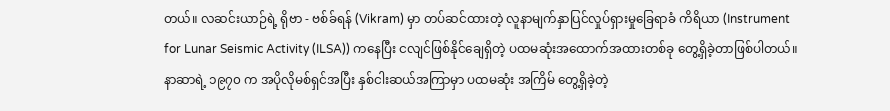တယ်။ လဆင်းယာဉ်ရဲ့ ရိုဗာ - ဗစ်ခ်ရန် (Vikram) မှာ တပ်ဆင်ထားတဲ့ လူနာမျက်နှာပြင်လှုပ်ရှားမှုခြေရာခံ ကိရိယာ (Instrument for Lunar Seismic Activity (ILSA)) ကနေပြီး ငလျင်ဖြစ်နိုင်ချေရှိတဲ့ ပထမဆုံးအထောက်အထားတစ်ခု တွေ့ရှိခဲ့တာဖြစ်ပါတယ်။ နာဆာရဲ့ ၁၉၇၀ က အပိုလိုမစ်ရှင်အပြီး နှစ်ငါးဆယ်အကြာမှာ ပထမဆုံး အကြိမ် တွေ့ရှိခဲ့တဲ့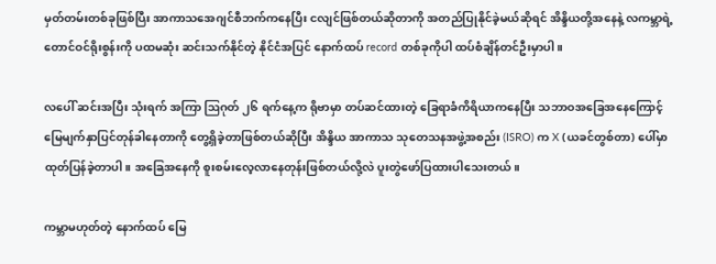မှတ်တမ်းတစ်ခုဖြစ်ပြီး အာကာသအေဂျင်စီဘက်ကနေပြီး ငလျင်ဖြစ်တယ်ဆိုတာကို အတည်ပြုနိုင်ခဲ့မယ်ဆိုရင် အိန္ဒိယတို့အနေနဲ့ လကမ္ဘာရဲ့ တောင်ဝင်ရိုးစွန်းကို ပထမဆုံး ဆင်းသက်နိုင်တဲ့ နိုင်ငံအပြင် နောက်ထပ် record တစ်ခုကိုပါ ထပ်စံချိန်တင်ဦးမှာပါ။

လပေါ် ဆင်းအပြီး သုံးရက် အကြာ ဩဂုတ် ၂၆ ရက်နေ့က ရိုဗာမှာ တပ်ဆင်ထားတဲ့ ခြေရာခံကိရိယာကနေပြီး သဘာဝအခြေအနေကြောင့် မြေမျက်နှာပြင်တုန်ခါနေတာကို တွေ့ရှိခဲ့တာဖြစ်တယ်ဆိုပြီး အိန္ဒိယ အာကာသ သုတေသနအဖွဲ့အစည်း (ISRO) က X (ယခင်တွစ်တာ) ပေါ်မှာ ထုတ်ပြန်ခဲ့တာပါ။ အခြေအနေကို စူးစမ်းလေ့လာနေတုန်းဖြစ်တယ်လို့လဲ ပူးတွဲဖော်ပြထားပါသေးတယ်။

ကမ္ဘာမဟုတ်တဲ့ နောက်ထပ် မြေ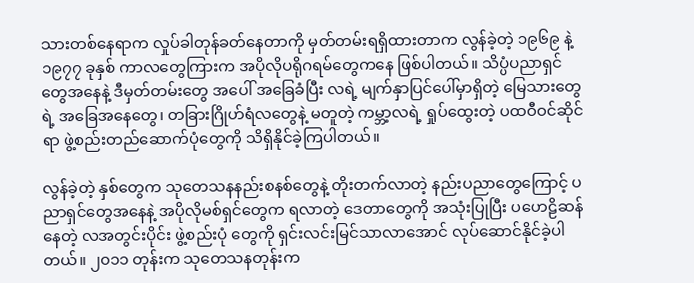သားတစ်နေရာက လှုပ်ခါတုန်ခတ်နေတာကို မှတ်တမ်းရရှိထားတာက လွန်ခဲ့တဲ့ ၁၉၆၉ နဲ့ ၁၉၇၇ ခုနှစ် ကာလတွေကြားက အပိုလိုပရိုဂရမ်တွေကနေ ဖြစ်ပါတယ်။ သိပ္ပံပညာရှင်တွေအနေနဲ့ ဒီမှတ်တမ်းတွေ အပေါ် အခြေခံပြီး လရဲ့ မျက်နှာပြင်ပေါ်မှာရှိတဲ့ မြေသားတွေရဲ့ အခြေအနေတွေ၊ တခြားဂြိုဟ်ရံလတွေနဲ့ မတူတဲ့ ကမ္ဘာ့လရဲ့ ရှုပ်ထွေးတဲ့ ပထဝီဝင်ဆိုင်ရာ ဖွဲ့စည်းတည်ဆောက်ပုံတွေကို သိရှိနိုင်ခဲ့ကြပါတယ်။

လွန်ခဲ့တဲ့ နှစ်တွေက သုတေသနနည်းစနစ်တွေနဲ့ တိုးတက်လာတဲ့ နည်းပညာတွေကြောင့် ပညာရှင်တွေအနေနဲ့ အပိုလိုမစ်ရှင်တွေက ရလာတဲ့ ဒေတာတွေကို အသုံးပြုပြီး ပဟေဠိဆန်နေတဲ့ လအတွင်းပိုင်း ဖွဲ့စည်းပုံ တွေကို ရှင်းလင်းမြင်သာလာအောင် လုပ်ဆောင်နိုင်ခဲ့ပါတယ်။ ၂၀၁၁ တုန်းက သုတေသနတုန်းက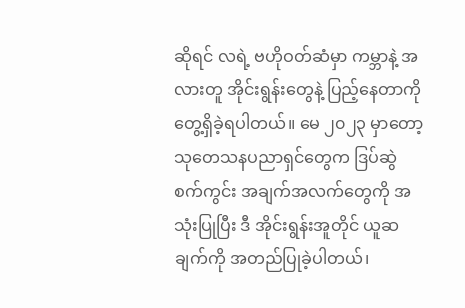ဆိုရင် လရဲ့ ဗဟိုဝတ်ဆံမှာ ကမ္ဘာနဲ့ အလားတူ အိုင်းရွန်းတွေနဲ့ ပြည့်နေတာကို တွေ့ရှိခဲ့ရပါတယ်။ မေ ၂၀၂၃ မှာတော့ သုတေသနပညာရှင်တွေက ဒြပ်ဆွဲစက်ကွင်း အချက်အလက်တွေကို အသုံးပြုပြီး ဒီ အိုင်းရွန်းအူတိုင် ယူဆချက်ကို အတည်ပြုခဲ့ပါတယ်၊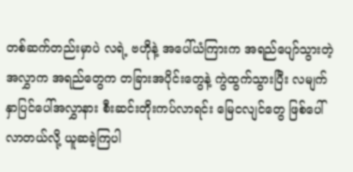တစ်ဆက်တည်းမှာပဲ လရဲ့ ဗဟိုနဲ့ အပေါ်ယံကြားက အရည်ပျော်သွားတဲ့ အလွှာက အရည်တွေက တခြားအပိုင်းတွေနဲ့ ကွဲထွက်သွားပြီး လမျက်နှာပြင်ပေါ်အလွှာနား စီးဆင်းတိုးကပ်လာရင်း မြေငလျင်တွေ ဖြစ်ပေါ်လာတယ်လို့ ယူဆခဲ့ကြပါ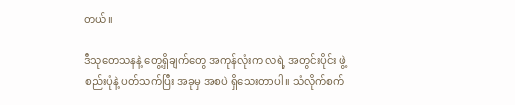တယ်။

ဒီသုတေသနနဲ့ တွေ့ရှိချက်တွေ အကုန်လုံးက လရဲ့ အတွင်းပိုင်း ဖွဲ့စည်းပုံနဲ့ ပတ်သက်ပြီး အခုမှ အစပဲ ရှိသေးတာပါ။ သံလိုက်စက်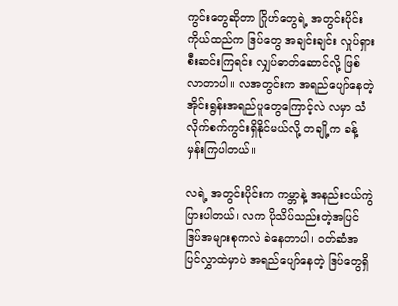ကွင်းတွေဆိုတာ ဂြိုဟ်တွေရဲ့ အတွင်းပိုင်း ကိုယ်ထည်က ဒြပ်တွေ အချင်းချင်း လှုပ်ရှားစီးဆင်းကြရင်း လျှပ်ဓာတ်ဆောင်လို့ ဖြစ်လာတာပါ။ လအတွင်းက အရည်ပျော်နေတဲ့ အိုင်းရွန်းအရည်ပူတွေကြောင့်လဲ လမှာ သံလိုက်စက်ကွင်းရှိနိုင်မယ်လို့ တချို့က ခန့်မှန်းကြပါတယ်။

လရဲ့ အတွင်းပိုင်းက ကမ္ဘာနဲ့ အနည်းငယ်ကွဲပြားပါတယ်၊ လက ပိုသိပ်သည်းတဲ့အပြင် ဒြပ်အများစုကလဲ ခဲနေတာပါ၊ ဝတ်ဆံအပြင်လွှာထဲမှာပဲ အရည်ပျော်နေတဲ့ ဒြပ်တွေရှိ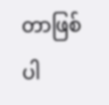တာဖြစ်ပါ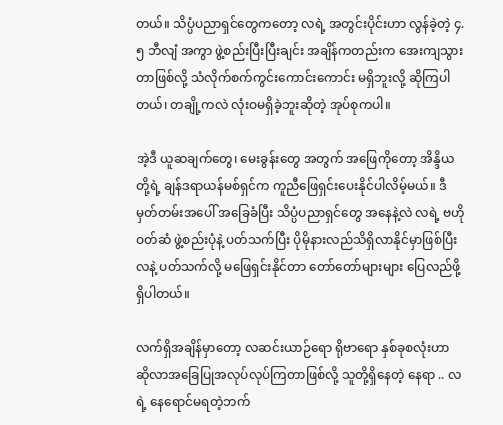တယ်။ သိပ္ပံပညာရှင်တွေကတော့ လရဲ့ အတွင်းပိုင်းဟာ လွန်ခဲ့တဲ့ ၄.၅ ဘီလျံ အကွာ ဖွဲ့စည်းပြီးပြီးချင်း အချိန်ကတည်းက အေးကျသွားတာဖြစ်လို့ သံလိုက်စက်ကွင်းကောင်းကောင်း မရှိဘူးလို့ ဆိုကြပါတယ်၊ တချို့ကလဲ လုံးဝမရှိခဲ့ဘူးဆိုတဲ့ အုပ်စုကပါ။

အဲ့ဒီ ယူဆချက်တွေ၊ မေးခွန်းတွေ အတွက် အဖြေကိုတော့ အိန္ဒိယတို့ရဲ့ ချန်ဒရာယန်မစ်ရှင်က ကူညီဖြေရှင်းပေးနိုင်ပါလိမ့်မယ်။ ဒီမှတ်တမ်းအပေါ် အခြေခံပြီး သိပ္ပံပညာရှင်တွေ အနေနဲ့လဲ လရဲ့ ဗဟိုဝတ်ဆံ ဖွဲ့စည်းပုံနဲ့ ပတ်သက်ပြီး ပိုမိုနားလည်သိရှိလာနိုင်မှာဖြစ်ပြီး လနဲ့ ပတ်သက်လို့ မဖြေရှင်းနိုင်တာ တော်တော်များများ ပြေလည်ဖို့ရှိပါတယ်။

လက်ရှိအချိန်မှာတော့ လဆင်းယာဉ်ရော ရိုဗာရော နှစ်ခုစလုံးဟာ ဆိုလာအခြေပြုအလုပ်လုပ်ကြတာဖြစ်လို့ သူတို့ရှိနေတဲ့ နေရာ .. လရဲ့ နေရောင်မရတဲ့ဘက်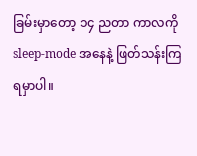ခြမ်းမှာတော့ ၁၄ ညတာ ကာလကို sleep-mode အနေနဲ့ ဖြတ်သန်းကြရမှာပါ။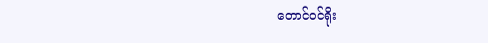တောင်ဝင်ရိုး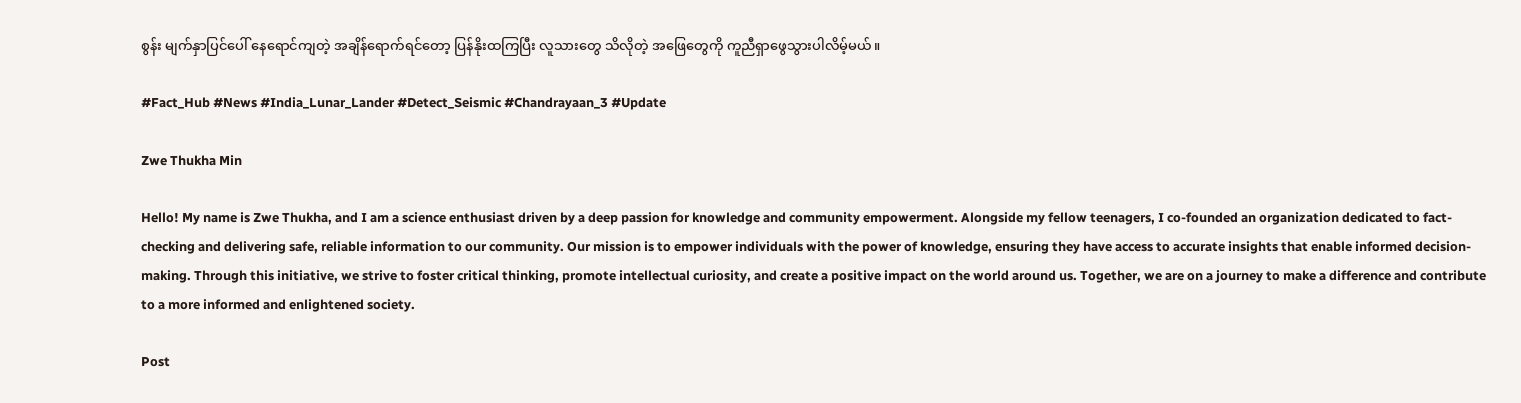စွန်း မျက်နှာပြင်ပေါ် နေရောင်ကျတဲ့ အချိန်ရောက်ရင်တော့ ပြန်နိုးထကြပြီး လူသားတွေ သိလိုတဲ့ အဖြေတွေကို ကူညီရှာဖွေသွားပါလိမ့်မယ်။

#Fact_Hub #News #India_Lunar_Lander #Detect_Seismic #Chandrayaan_3 #Update

Zwe Thukha Min

Hello! My name is Zwe Thukha, and I am a science enthusiast driven by a deep passion for knowledge and community empowerment. Alongside my fellow teenagers, I co-founded an organization dedicated to fact-checking and delivering safe, reliable information to our community. Our mission is to empower individuals with the power of knowledge, ensuring they have access to accurate insights that enable informed decision-making. Through this initiative, we strive to foster critical thinking, promote intellectual curiosity, and create a positive impact on the world around us. Together, we are on a journey to make a difference and contribute to a more informed and enlightened society.

Post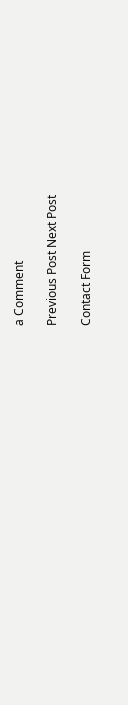a Comment

Previous Post Next Post

Contact Form